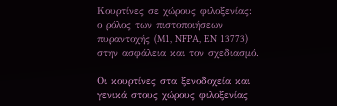Κουρτίνες σε χώρους φιλοξενίας: ο ρόλος των πιστοποιήσεων πυραντοχής (M1, NFPA, EN 13773) στην ασφάλεια και τον σχεδιασμό.

Οι κουρτίνες στα ξενοδοχεία και γενικά στους χώρους φιλοξενίας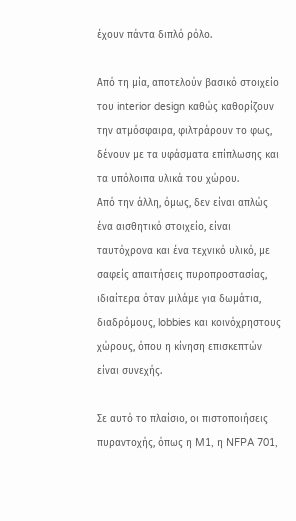έχουν πάντα διπλό ρόλο.

Από τη μία, αποτελούν βασικό στοιχείο του interior design καθώς καθορίζουν την ατμόσφαιρα, φιλτράρουν το φως, δένουν με τα υφάσματα επίπλωσης και τα υπόλοιπα υλικά του χώρου.
Από την άλλη, όμως, δεν είναι απλώς ένα αισθητικό στοιχείο, είναι ταυτόχρονα και ένα τεχνικό υλικό, με σαφείς απαιτήσεις πυροπροστασίας, ιδιαίτερα όταν μιλάμε για δωμάτια, διαδρόμους, lobbies και κοινόχρηστους χώρους, όπου η κίνηση επισκεπτών είναι συνεχής.

Σε αυτό το πλαίσιο, οι πιστοποιήσεις πυραντοχής, όπως η M1, η NFPA 701,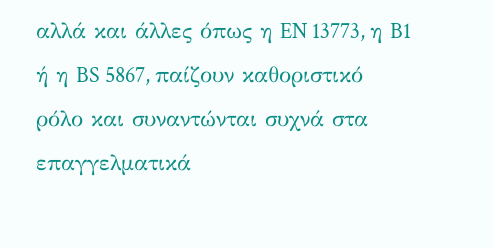αλλά και άλλες όπως η EN 13773, η B1 ή η BS 5867, παίζουν καθοριστικό ρόλο και συναντώνται συχνά στα επαγγελματικά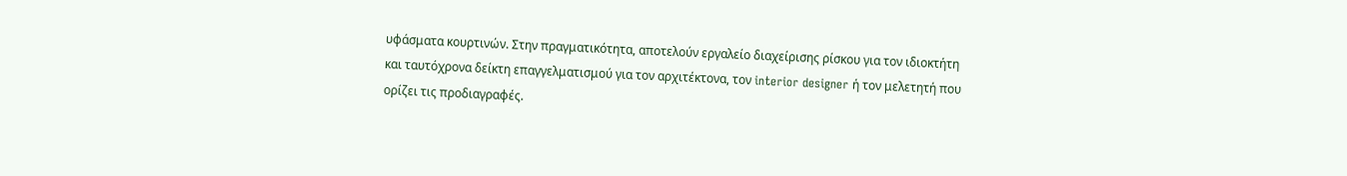υφάσματα κουρτινών. Στην πραγματικότητα, αποτελούν εργαλείο διαχείρισης ρίσκου για τον ιδιοκτήτη και ταυτόχρονα δείκτη επαγγελματισμού για τον αρχιτέκτονα, τον interior designer ή τον μελετητή που ορίζει τις προδιαγραφές.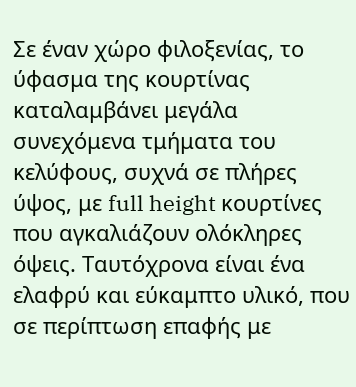Σε έναν χώρο φιλοξενίας, το ύφασμα της κουρτίνας καταλαμβάνει μεγάλα συνεχόμενα τμήματα του κελύφους, συχνά σε πλήρες ύψος, με full height κουρτίνες που αγκαλιάζουν ολόκληρες όψεις. Ταυτόχρονα είναι ένα ελαφρύ και εύκαμπτο υλικό, που σε περίπτωση επαφής με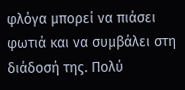φλόγα μπορεί να πιάσει φωτιά και να συμβάλει στη διάδοσή της. Πολύ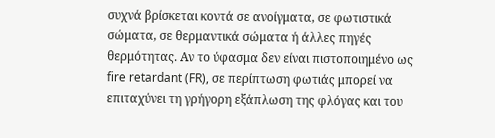συχνά βρίσκεται κοντά σε ανοίγματα, σε φωτιστικά σώματα, σε θερμαντικά σώματα ή άλλες πηγές θερμότητας. Αν το ύφασμα δεν είναι πιστοποιημένο ως fire retardant (FR), σε περίπτωση φωτιάς μπορεί να επιταχύνει τη γρήγορη εξάπλωση της φλόγας και του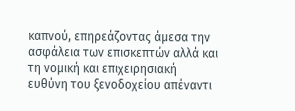καπνού, επηρεάζοντας άμεσα την ασφάλεια των επισκεπτών αλλά και τη νομική και επιχειρησιακή ευθύνη του ξενοδοχείου απέναντι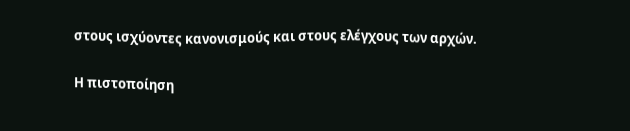στους ισχύοντες κανονισμούς και στους ελέγχους των αρχών.

Η πιστοποίηση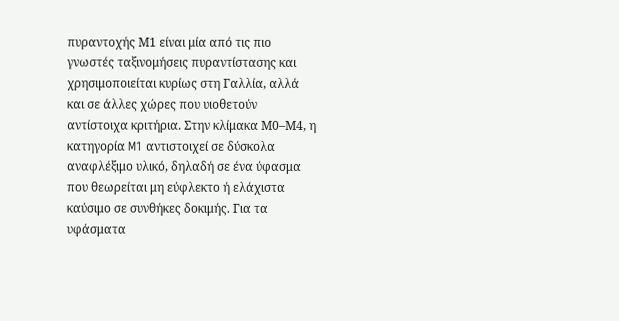πυραντοχής Μ1 είναι μία από τις πιο γνωστές ταξινομήσεις πυραντίστασης και χρησιμοποιείται κυρίως στη Γαλλία, αλλά και σε άλλες χώρες που υιοθετούν αντίστοιχα κριτήρια. Στην κλίμακα Μ0–Μ4, η κατηγορία M1 αντιστοιχεί σε δύσκολα αναφλέξιμο υλικό, δηλαδή σε ένα ύφασμα που θεωρείται μη εύφλεκτο ή ελάχιστα καύσιμο σε συνθήκες δοκιμής. Για τα υφάσματα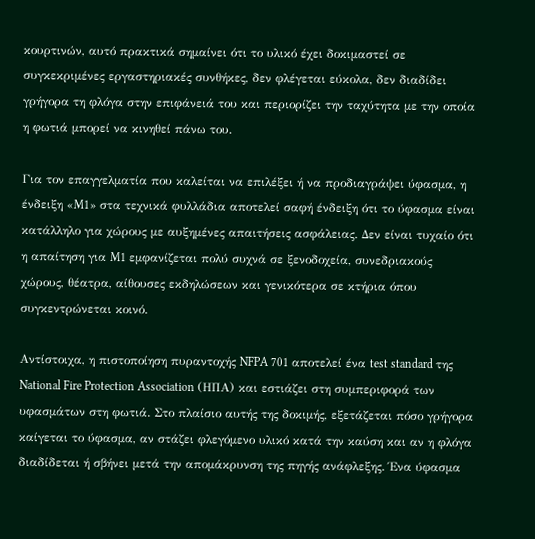κουρτινών, αυτό πρακτικά σημαίνει ότι το υλικό έχει δοκιμαστεί σε συγκεκριμένες εργαστηριακές συνθήκες, δεν φλέγεται εύκολα, δεν διαδίδει γρήγορα τη φλόγα στην επιφάνειά του και περιορίζει την ταχύτητα με την οποία η φωτιά μπορεί να κινηθεί πάνω του.

Για τον επαγγελματία που καλείται να επιλέξει ή να προδιαγράψει ύφασμα, η ένδειξη «M1» στα τεχνικά φυλλάδια αποτελεί σαφή ένδειξη ότι το ύφασμα είναι κατάλληλο για χώρους με αυξημένες απαιτήσεις ασφάλειας. Δεν είναι τυχαίο ότι η απαίτηση για M1 εμφανίζεται πολύ συχνά σε ξενοδοχεία, συνεδριακούς χώρους, θέατρα, αίθουσες εκδηλώσεων και γενικότερα σε κτήρια όπου συγκεντρώνεται κοινό.

Αντίστοιχα, η πιστοποίηση πυραντοχής NFPA 701 αποτελεί ένα test standard της National Fire Protection Association (ΗΠΑ) και εστιάζει στη συμπεριφορά των υφασμάτων στη φωτιά. Στο πλαίσιο αυτής της δοκιμής, εξετάζεται πόσο γρήγορα καίγεται το ύφασμα, αν στάζει φλεγόμενο υλικό κατά την καύση και αν η φλόγα διαδίδεται ή σβήνει μετά την απομάκρυνση της πηγής ανάφλεξης. Ένα ύφασμα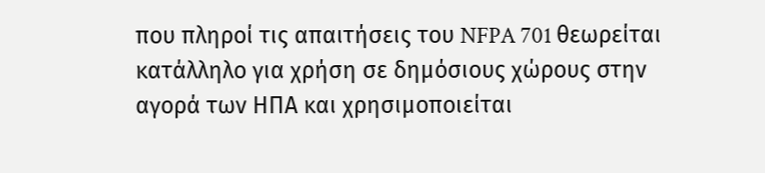που πληροί τις απαιτήσεις του NFPA 701 θεωρείται κατάλληλο για χρήση σε δημόσιους χώρους στην αγορά των ΗΠΑ και χρησιμοποιείται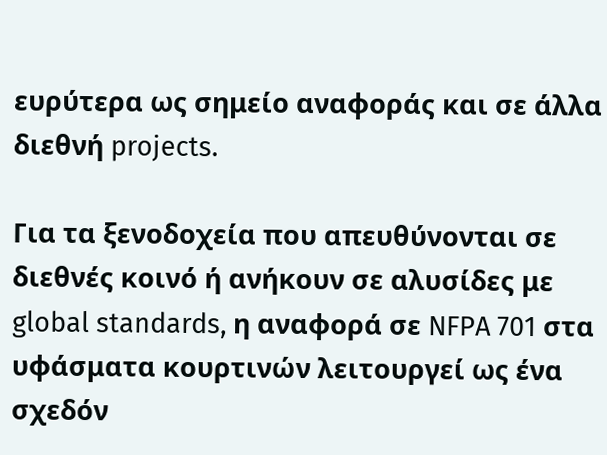ευρύτερα ως σημείο αναφοράς και σε άλλα διεθνή projects.

Για τα ξενοδοχεία που απευθύνονται σε διεθνές κοινό ή ανήκουν σε αλυσίδες με global standards, η αναφορά σε NFPA 701 στα υφάσματα κουρτινών λειτουργεί ως ένα σχεδόν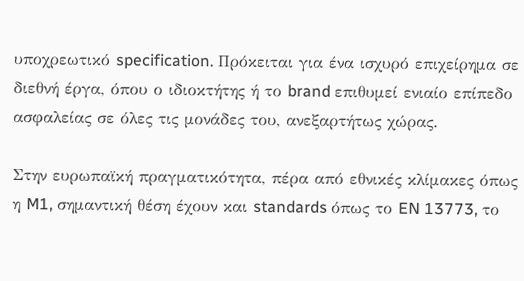υποχρεωτικό specification. Πρόκειται για ένα ισχυρό επιχείρημα σε διεθνή έργα, όπου ο ιδιοκτήτης ή το brand επιθυμεί ενιαίο επίπεδο ασφαλείας σε όλες τις μονάδες του, ανεξαρτήτως χώρας.

Στην ευρωπαϊκή πραγματικότητα, πέρα από εθνικές κλίμακες όπως η M1, σημαντική θέση έχουν και standards όπως το EN 13773, το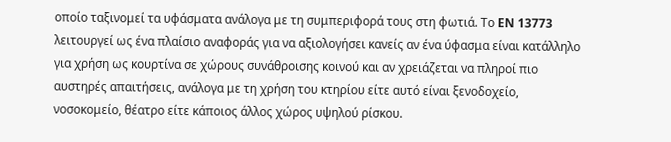οποίο ταξινομεί τα υφάσματα ανάλογα με τη συμπεριφορά τους στη φωτιά. Το EN 13773 λειτουργεί ως ένα πλαίσιο αναφοράς για να αξιολογήσει κανείς αν ένα ύφασμα είναι κατάλληλο για χρήση ως κουρτίνα σε χώρους συνάθροισης κοινού και αν χρειάζεται να πληροί πιο αυστηρές απαιτήσεις, ανάλογα με τη χρήση του κτηρίου είτε αυτό είναι ξενοδοχείο, νοσοκομείο, θέατρο είτε κάποιος άλλος χώρος υψηλού ρίσκου.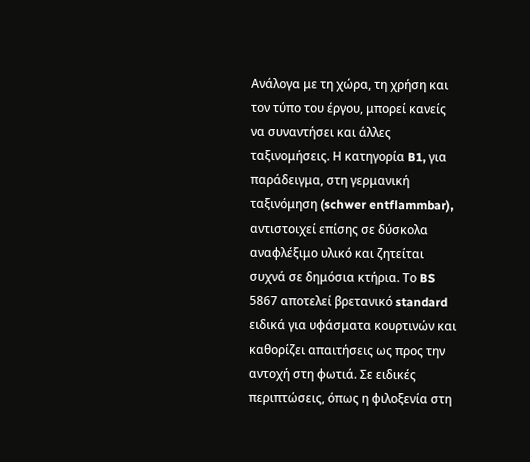Ανάλογα με τη χώρα, τη χρήση και τον τύπο του έργου, μπορεί κανείς να συναντήσει και άλλες ταξινομήσεις. Η κατηγορία B1, για παράδειγμα, στη γερμανική ταξινόμηση (schwer entflammbar), αντιστοιχεί επίσης σε δύσκολα αναφλέξιμο υλικό και ζητείται συχνά σε δημόσια κτήρια. Το BS 5867 αποτελεί βρετανικό standard ειδικά για υφάσματα κουρτινών και καθορίζει απαιτήσεις ως προς την αντοχή στη φωτιά. Σε ειδικές περιπτώσεις, όπως η φιλοξενία στη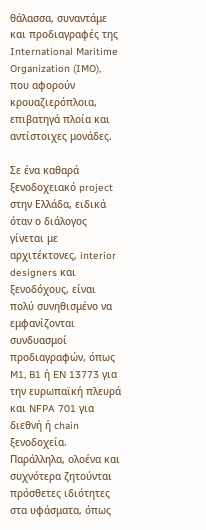θάλασσα, συναντάμε και προδιαγραφές της International Maritime Organization (IMO), που αφορούν κρουαζιερόπλοια, επιβατηγά πλοία και αντίστοιχες μονάδες.

Σε ένα καθαρά ξενοδοχειακό project στην Ελλάδα, ειδικά όταν ο διάλογος γίνεται με αρχιτέκτονες, interior designers και ξενοδόχους, είναι πολύ συνηθισμένο να εμφανίζονται συνδυασμοί προδιαγραφών, όπως M1, B1 ή EN 13773 για την ευρωπαϊκή πλευρά και NFPA 701 για διεθνή ή chain ξενοδοχεία. Παράλληλα, ολοένα και συχνότερα ζητούνται πρόσθετες ιδιότητες στα υφάσματα, όπως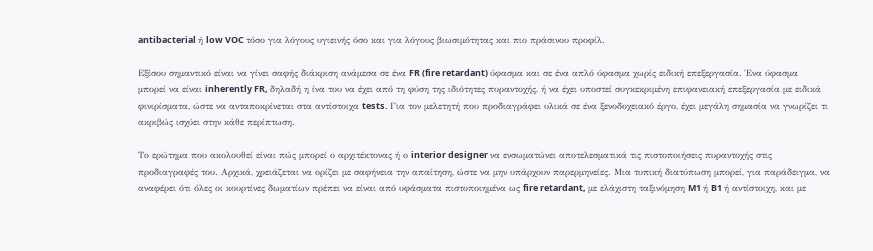antibacterial ή low VOC τόσο για λόγους υγιεινής όσο και για λόγους βιωσιμότητας και πιο πράσινου προφίλ.

Εξίσου σημαντικό είναι να γίνει σαφής διάκριση ανάμεσα σε ένα FR (fire retardant) ύφασμα και σε ένα απλό ύφασμα χωρίς ειδική επεξεργασία. Ένα ύφασμα μπορεί να είναι inherently FR, δηλαδή η ίνα του να έχει από τη φύση της ιδιότητες πυραντοχής, ή να έχει υποστεί συγκεκριμένη επιφανειακή επεξεργασία με ειδικά φινιρίσματα, ώστε να ανταποκρίνεται στα αντίστοιχα tests. Για τον μελετητή που προδιαγράφει υλικά σε ένα ξενοδοχειακό έργο, έχει μεγάλη σημασία να γνωρίζει τι ακριβώς ισχύει στην κάθε περίπτωση.

Το ερώτημα που ακολουθεί είναι πώς μπορεί ο αρχιτέκτονας ή ο interior designer να ενσωματώνει αποτελεσματικά τις πιστοποιήσεις πυραντοχής στις προδιαγραφές του. Αρχικά, χρειάζεται να ορίζει με σαφήνεια την απαίτηση, ώστε να μην υπάρχουν παρερμηνείες. Μια τυπική διατύπωση μπορεί, για παράδειγμα, να αναφέρει ότι όλες οι κουρτίνες δωματίων πρέπει να είναι από υφάσματα πιστοποιημένα ως fire retardant, με ελάχιστη ταξινόμηση M1 ή B1 ή αντίστοιχη, και με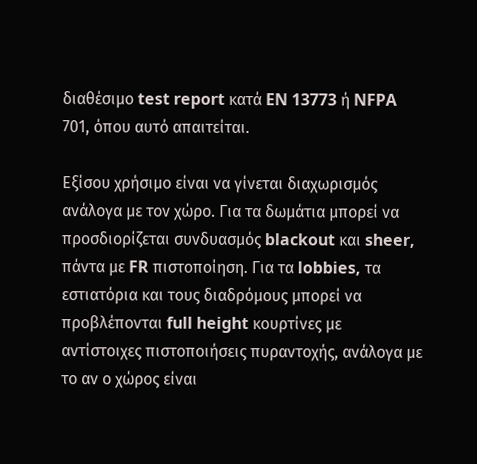διαθέσιμο test report κατά EN 13773 ή NFPA 701, όπου αυτό απαιτείται.

Εξίσου χρήσιμο είναι να γίνεται διαχωρισμός ανάλογα με τον χώρο. Για τα δωμάτια μπορεί να προσδιορίζεται συνδυασμός blackout και sheer, πάντα με FR πιστοποίηση. Για τα lobbies, τα εστιατόρια και τους διαδρόμους μπορεί να προβλέπονται full height κουρτίνες με αντίστοιχες πιστοποιήσεις πυραντοχής, ανάλογα με το αν ο χώρος είναι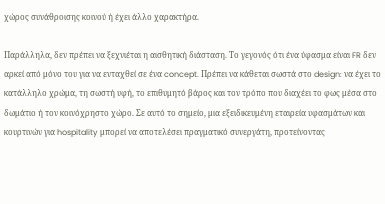χώρος συνάθροισης κοινού ή έχει άλλο χαρακτήρα.

Παράλληλα, δεν πρέπει να ξεχνιέται η αισθητική διάσταση. Το γεγονός ότι ένα ύφασμα είναι FR δεν αρκεί από μόνο του για να ενταχθεί σε ένα concept. Πρέπει να κάθεται σωστά στο design: να έχει το κατάλληλο χρώμα, τη σωστή υφή, το επιθυμητό βάρος και τον τρόπο που διαχέει το φως μέσα στο δωμάτιο ή τον κοινόχρηστο χώρο. Σε αυτό το σημείο, μια εξειδικευμένη εταιρεία υφασμάτων και κουρτινών για hospitality μπορεί να αποτελέσει πραγματικό συνεργάτη, προτείνοντας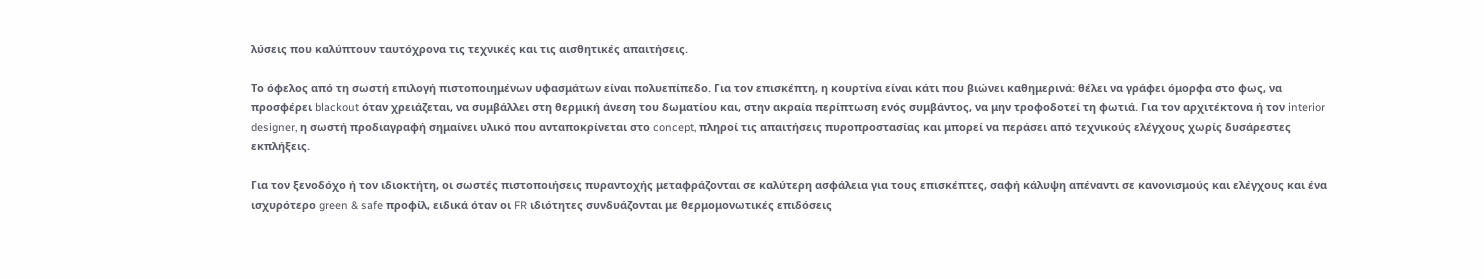λύσεις που καλύπτουν ταυτόχρονα τις τεχνικές και τις αισθητικές απαιτήσεις.

Το όφελος από τη σωστή επιλογή πιστοποιημένων υφασμάτων είναι πολυεπίπεδο. Για τον επισκέπτη, η κουρτίνα είναι κάτι που βιώνει καθημερινά: θέλει να γράφει όμορφα στο φως, να προσφέρει blackout όταν χρειάζεται, να συμβάλλει στη θερμική άνεση του δωματίου και, στην ακραία περίπτωση ενός συμβάντος, να μην τροφοδοτεί τη φωτιά. Για τον αρχιτέκτονα ή τον interior designer, η σωστή προδιαγραφή σημαίνει υλικό που ανταποκρίνεται στο concept, πληροί τις απαιτήσεις πυροπροστασίας και μπορεί να περάσει από τεχνικούς ελέγχους χωρίς δυσάρεστες εκπλήξεις.

Για τον ξενοδόχο ή τον ιδιοκτήτη, οι σωστές πιστοποιήσεις πυραντοχής μεταφράζονται σε καλύτερη ασφάλεια για τους επισκέπτες, σαφή κάλυψη απέναντι σε κανονισμούς και ελέγχους και ένα ισχυρότερο green & safe προφίλ, ειδικά όταν οι FR ιδιότητες συνδυάζονται με θερμομονωτικές επιδόσεις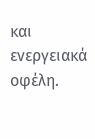και ενεργειακά οφέλη.